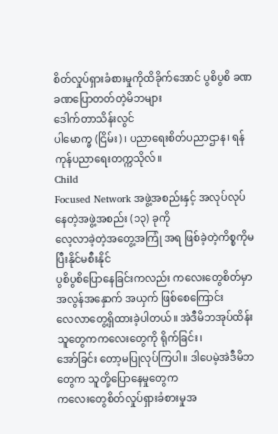စိတ်လှုပ်ရှားခံစားမှုကိုထိခိုက်အောင် ပွစိပွစိ ခဏခဏပြောတတ်တဲ့မိဘများ
ဒေါက်တာသိန်းလွင်
ပါမောက္ခ (ငြိမ်း)၊ ပညာရေးစိတ်ပညာဌာန၊ ရန်ကုန်ပညာရေးတက္ကသိုလ်။
Child
Focused Network အဖွဲ့အစည်းနှင့် အလုပ်လုပ်နေတဲ့အဖွဲ့အစည်း (၁၃) ခုကို
လေ့လာခဲ့တဲ့အတွေ့အကြုံ အရ ဖြစ်ခဲ့တဲ့ကိစ္စကိုမပြီးနိုင်မစီးနိုင်
ပွစိပွစိပြောနေခြင်းကလည်း ကလေးတွေစိတ်မှာအလွန်အနှောက် အယှက် ဖြစ်စေကြောင်း
လေလာတွေ့ရှိထားခဲ့ပါတယ်။ အဲဒီမိဘအုပ်ထိန်းသူတွေကကလေးတွေကို ရိုက်ခြင်း၊
အော်ခြင်း တော့မပြုလုပ်ကြပါ။ ဒါပေမဲ့အဲဒီမိဘတွေက သူတို့ပြောနေမှုတွေက
ကလေးတွေစိတ်လှုပ်ရှားခံစားမှုအ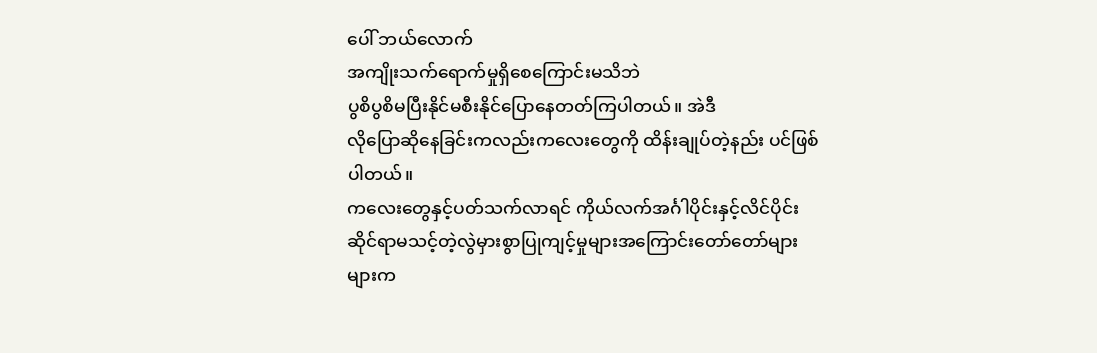ပေါ် ဘယ်လောက်
အကျိုးသက်ရောက်မှုရှိစေကြောင်းမသိဘဲ
ပွစိပွစိမပြီးနိုင်မစီးနိုင်ပြောနေတတ်ကြပါတယ်။ အဲဒီ
လိုပြောဆိုနေခြင်းကလည်းကလေးတွေကို ထိန်းချုပ်တဲ့နည်း ပင်ဖြစ်ပါတယ်။
ကလေးတွေနှင့်ပတ်သက်လာရင် ကိုယ်လက်အင်္ဂါပိုင်းနှင့်လိင်ပိုင်း
ဆိုင်ရာမသင့်တဲ့လွဲမှားစွာပြုကျင့်မှုများအကြောင်းတော်တော်များများက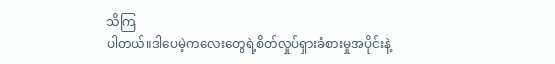သိကြ
ပါတယ်။ဒါပေမဲ့ကလေးတွေရဲ့စိတ်လှုပ်ရှားခံစားမှုအပိုင်းနဲ့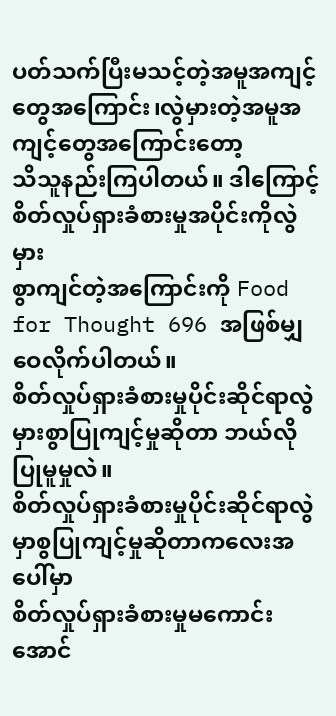ပတ်သက်ပြီးမသင့်တဲ့အမူအကျင့်တွေအကြောင်း၊လွဲမှားတဲ့အမူအကျင့်တွေအကြောင်းတော့
သိသူနည်းကြပါတယ်။ ဒါကြောင့် စိတ်လှုပ်ရှားခံစားမှုအပိုင်းကိုလွဲမှား
စွာကျင်တဲ့အကြောင်းကို Food for Thought 696 အဖြစ်မျှဝေလိုက်ပါတယ်။
စိတ်လှုပ်ရှားခံစားမှုပိုင်းဆိုင်ရာလွဲမှားစွာပြုကျင့်မှုဆိုတာ ဘယ်လိုပြုမူမှုလဲ။
စိတ်လှုပ်ရှားခံစားမှုပိုင်းဆိုင်ရာလွဲမှာစွပြုကျင့်မှုဆိုတာကလေးအပေါ်မှာ
စိတ်လှုပ်ရှားခံစားမှုမကောင်းအောင်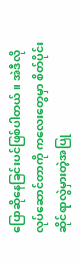ပြောဆိုနေခြင်းပင်ဖြစ်ပါတယ်။ အဲဒီလို
လုပ်ဆောင်တာကို ကလေးတွေမှာ စိတ်ပိုင်းဆိုင်ရာလွဲမှားတဲ့အပြု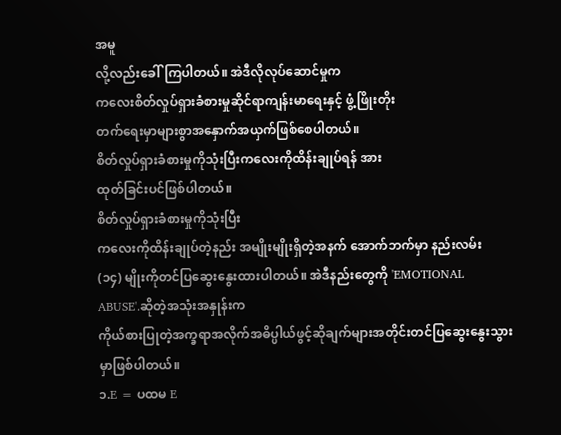အမူ
လို့လည်းခေါ်ကြပါတယ်။ အဲဒီလိုလုပ်ဆောင်မှုက
ကလေးစိတ်လှုပ်ရှားခံစားမှုဆိုင်ရာကျန်းမာရေးနှင့် ဖွံ့ဖြိုးတိုး
တက်ရေးမှာများစွာအနှောက်အယှက်ဖြစ်စေပါတယ်။
စိတ်လှုပ်ရှားခံစားမှုကိုသုံးပြီးကလေးကိုထိန်းချုပ်ရန် အား
ထုတ်ခြင်းပင်ဖြစ်ပါတယ်။
စိတ်လှုပ်ရှားခံစားမှုကိုသုံးပြီး
ကလေးကိုထိန်းချုပ်တဲ့နည်း အမျိုးမျိုးရှိတဲ့အနက် အောက်ဘက်မှာ နည်းလမ်း
(၁၄) မျိုးကိုတင်ပြဆွေးနွေးထားပါတယ်။ အဲဒီနည်းတွေကို 'EMOTIONAL
ABUSE'.ဆိုတဲ့အသုံးအနှုန်းက
ကိုယ်စားပြုတဲ့အက္ခရာအလိုက်အဓိပ္ပါယ်ဖွင့်ဆိုချက်များအတိုင်းတင်ပြဆွေးနွေးသွားမှာဖြစ်ပါတယ်။
၁.E = ပထမ E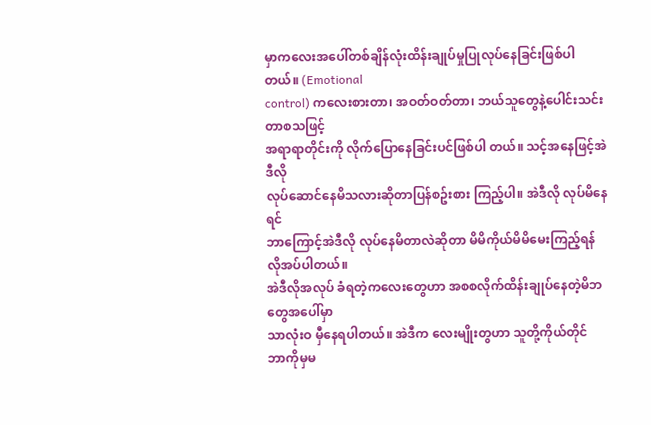မှာကလေးအပေါ်တစ်ချိန်လုံးထိန်းချုပ်မှုပြုလုပ်နေခြင်းဖြစ်ပါတယ်။ (Emotional
control) ကလေးစားတာ၊ အဝတ်ဝတ်တာ၊ ဘယ်သူတွေနဲ့ပေါင်းသင်းတာစသဖြင့်
အရာရာတိုင်းကို လိုက်ပြောနေခြင်းပင်ဖြစ်ပါ တယ်။ သင့်အနေဖြင့်အဲဒီလို
လုပ်ဆောင်နေမိသလားဆိုတာပြန်စဥ်းစား ကြည့်ပါ။ အဲဒီလို လုပ်မိနေရင်
ဘာကြောင့်အဲဒီလို လုပ်နေမိတာလဲဆိုတာ မိမိကိုယ်မိမိမေးကြည့်ရန် လိုအပ်ပါတယ်။
အဲဒီလိုအလုပ် ခံရတဲ့ကလေးတွေဟာ အစစလိုက်ထိန်းချုပ်နေတဲ့မိဘတွေအပေါ်မှာ
သာလုံးဝ မှီနေရပါတယ်။ အဲဒီက လေးမျိုးတွဟာ သူတို့ကိုယ်တိုင်
ဘာကိုမှမ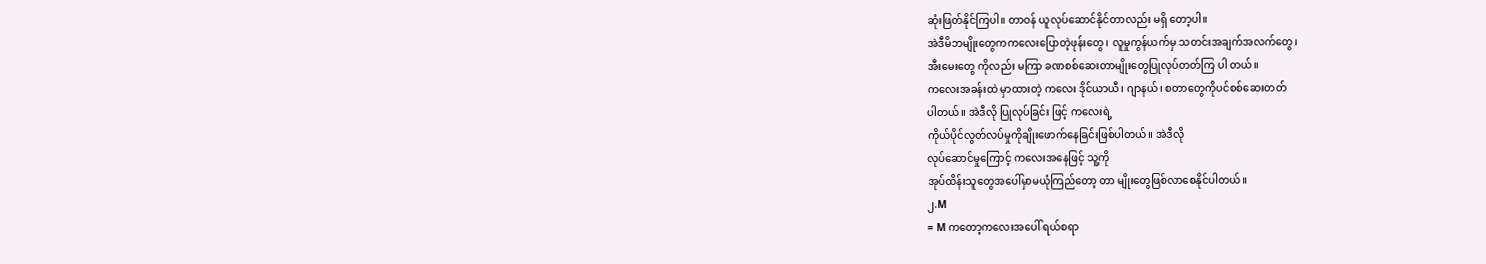ဆုံးဖြတ်နိုင်ကြပါ။ တာဝန် ယူလုပ်ဆောင်နိုင်တာလည်း မရှိ တော့ပါ။
အဲဒီမိဘမျိုးတွေကကလေးပြောတဲ့ဖုန်းတွေ၊ လူမှုကွန်ယက်မှ သတင်းအချက်အလက်တွေ၊
အီးမေးတွေ ကိုလည်း မကြာ ခဏစစ်ဆေးတာမျိုးတွေပြုလုပ်တတ်ကြ ပါ တယ်။
ကလေးအခန်းထဲ မှာထားတဲ့ ကလေး ဒိုင်ယာယီ၊ ဂျာနယ်၊ စတာတွေကိုပင်စစ်ဆေးတတ်
ပါတယ်။ အဲဒီလို ပြုလုပ်ခြင်း ဖြင့် ကလေးရဲ့
ကိုယ်ပိုင်လွတ်လပ်မှုကိုချိုးဖောက်နေခြင်းဖြစ်ပါတယ်။ အဲဒီလို
လုပ်ဆောင်မှုကြောင့် ကလေးအနေဖြင့် သူ့ကို
အုပ်ထိန်းသူတွေအပေါ်မှာမယုံကြည်တော့ တာ မျိုးတွေဖြစ်လာစေနိုင်ပါတယ်။
၂.M
= M ကတော့ကလေးအပေါ် ရယ်စရာ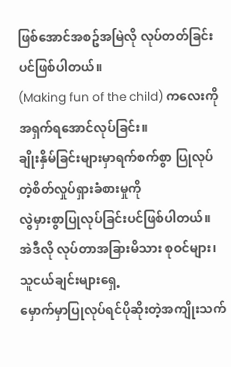ဖြစ်အောင်အစဥ်အမြဲလို လုပ်တတ်ခြင်းပင်ဖြစ်ပါတယ်။
(Making fun of the child) ကလေးကိုအရှက်ရအောင်လုပ်ခြင်း။
ချိုးနှိမ်ခြင်းများမှာရက်စက်စွာ ပြုလုပ်တဲ့စိတ်လှုပ်ရှားခံစားမှုကို
လွဲမှားစွာပြုလုပ်ခြင်းပင်ဖြစ်ပါတယ်။ အဲဒီလို လုပ်တာအခြားမိသား စုဝင်များ၊
သူငယ်ချင်းများရှေ့
မှောက်မှာပြုလုပ်ရင်ပိုဆိုးတဲ့အကျိုးသက်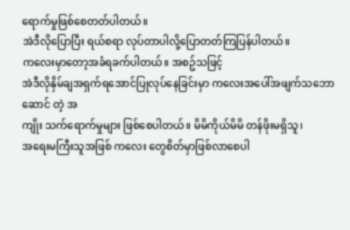ရောက်မှုဖြစ်စေတတ်ပါတယ်။
အဲဒီလိုပြောပြီး ရယ်စရာ လုပ်တာပါလို့ပြောတတ်ကြပြန်ပါတယ်။
ကလေးမှာတော့အခံရခက်ပါတယ်။ အစဥ်သဖြင့်
အဲဒီလိုနှိမ်ချအရှက်ရအောင်ပြုလုပ်နေခြင်းမှာ ကလေးအပေါ်အဖျက်သဘောဆောင် တဲ့ အ
ကျိုး သက်ရောက်မှုများ ဖြစ်စေပါတယ်။ မိမိကိုယ်မိမိ တန်ဖိုးမရှိသူ၊
အရေးမကြီးသူအဖြစ် ကလေး တွေစိတ်မှာဖြစ်လာစေပါ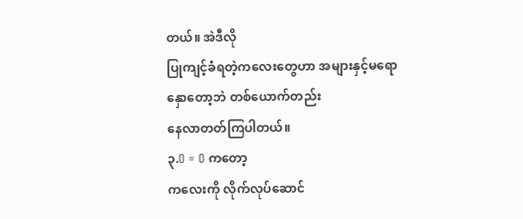တယ်။ အဲဒီလို
ပြုကျင့်ခံရတဲ့ကလေးတွေဟာ အများနှင့်မရောနှောတော့ဘဲ တစ်ယောက်တည်း
နေလာတတ်ကြပါတယ်။
၃.O = O ကတော့
ကလေးကို လိုက်လုပ်ဆောင်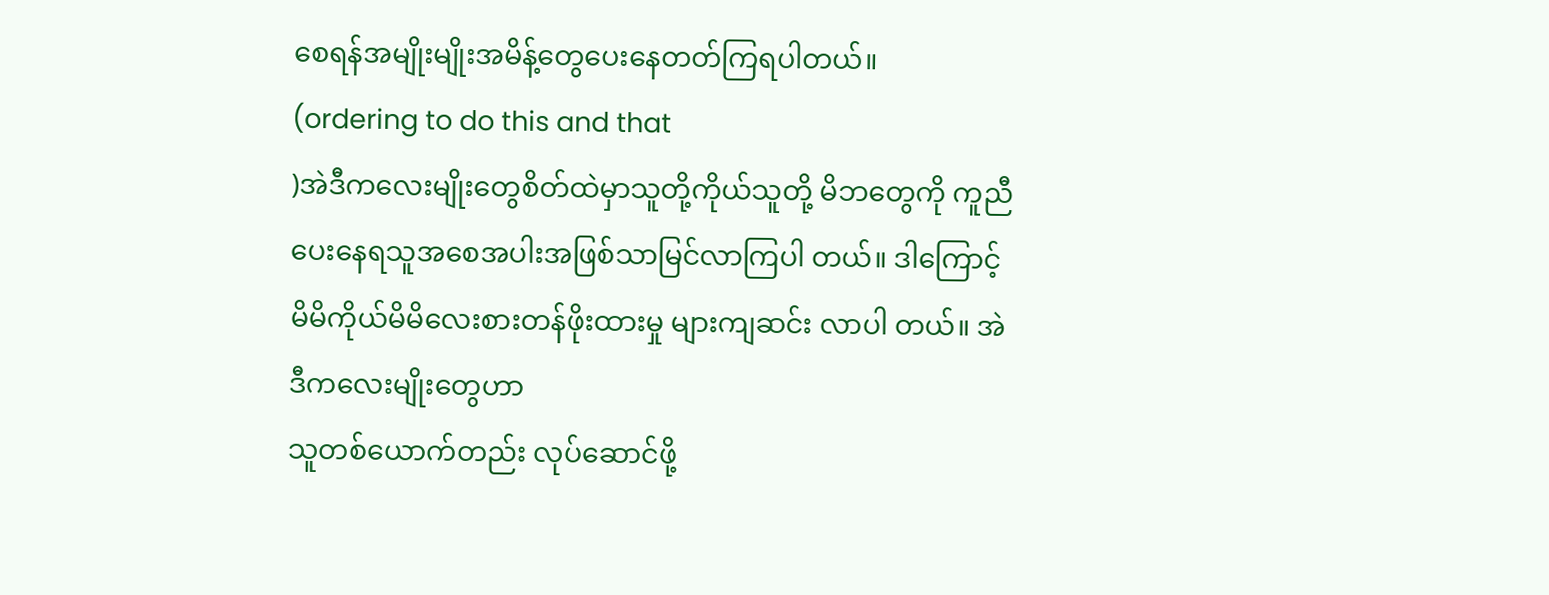စေရန်အမျိုးမျိုးအမိန့်တွေပေးနေတတ်ကြရပါတယ်။
(ordering to do this and that
)အဲဒီကလေးမျိုးတွေစိတ်ထဲမှာသူတို့ကိုယ်သူတို့ မိဘတွေကို ကူညီ
ပေးနေရသူအစေအပါးအဖြစ်သာမြင်လာကြပါ တယ်။ ဒါကြောင့်
မိမိကိုယ်မိမိလေးစားတန်ဖိုးထားမှု များကျဆင်း လာပါ တယ်။ အဲဒီကလေးမျိုးတွေဟာ
သူတစ်ယောက်တည်း လုပ်ဆောင်ဖို့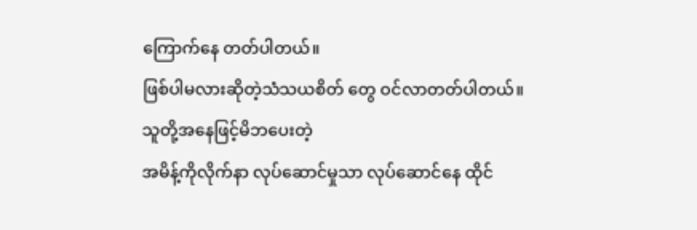ကြောက်နေ တတ်ပါတယ်။
ဖြစ်ပါမလားဆိုတဲ့သံသယစိတ် တွေ ဝင်လာတတ်ပါတယ်။ သူတို့အနေဖြင့်မိဘပေးတဲ့
အမိန့်ကိုလိုက်နာ လုပ်ဆောင်မှုသာ လုပ်ဆောင်နေ ထိုင်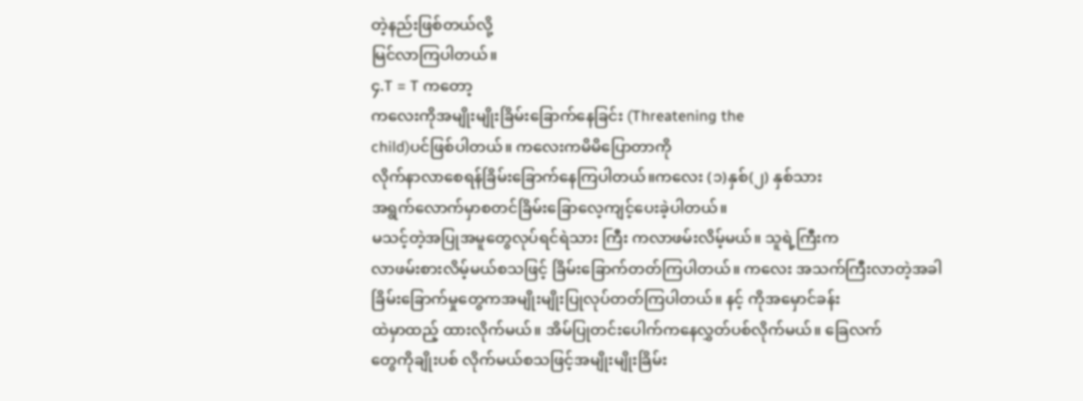တဲ့နည်းဖြစ်တယ်လို့
မြင်လာကြပါတယ်။
၄.T = T ကတော့
ကလေးကိုအမျိုးမျိုးခြိမ်းခြောက်နေခြင်း (Threatening the
child)ပင်ဖြစ်ပါတယ်။ ကလေးကမိမိပြောတာကို
လိုက်နာလာစေရန်ခြိမ်းခြောက်နေကြပါတယ်။ကလေး (၁)နှစ်(၂) နှစ်သား
အရွက်လောက်မှာစတင်ခြိမ်းခြောလေ့ကျင့်ပေးခဲ့ပါတယ်။
မသင့်တဲ့အပြုအမူတွေလုပ်ရင်ရဲသား ကြီး ကလာဖမ်းလိမ့်မယ်။ သူရဲ့ကြီးက
လာဖမ်းစားလိမ့်မယ်စသဖြင့် ခြိမ်းခြောက်တတ်ကြပါတယ်။ ကလေး အသက်ကြီးလာတဲ့အခါ
ခြိမ်းခြောက်မှုတွေကအမျိုးမျိုးပြုလုပ်တတ်ကြပါတယ်။ နင့် ကိုအမှောင်ခန်း
ထဲမှာထည့် ထားလိုက်မယ်။ အိမ်ပြုတင်းပေါက်ကနေလွှတ်ပစ်လိုက်မယ်။ ခြေလက်
တွေကိုချိုးပစ် လိုက်မယ်စသဖြင့်အမျိုးမျိုးခြိမ်း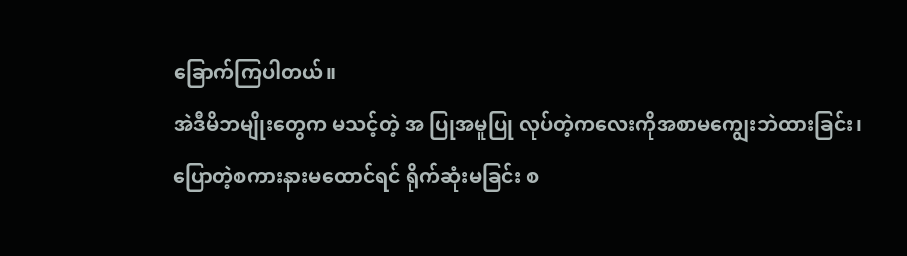ခြောက်ကြပါတယ်။
အဲဒီမိဘမျိုးတွေက မသင့်တဲ့ အ ပြုအမူပြု လုပ်တဲ့ကလေးကိုအစာမကျွေးဘဲထားခြင်း၊
ပြောတဲ့စကားနားမထောင်ရင် ရိုက်ဆုံးမခြင်း စ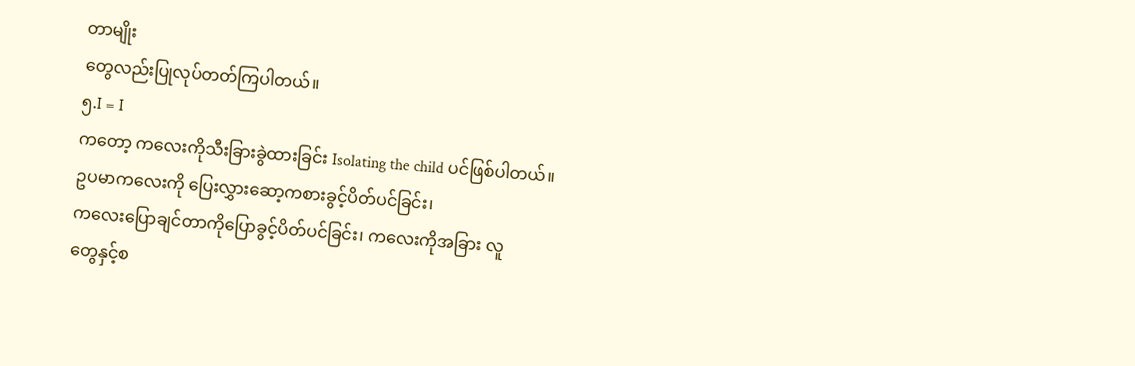တာမျိုး
တွေလည်းပြုလုပ်တတ်ကြပါတယ်။
၅.I = I
ကတော့ ကလေးကိုသီးခြားခွဲထားခြင်း Isolating the child ပင်ဖြစ်ပါတယ်။
ဥပမာကလေးကို ပြေးလွှားဆော့ကစားခွင့်ပိတ်ပင်ခြင်း၊
ကလေးပြောချင်တာကိုပြောခွင့်ပိတ်ပင်ခြင်း၊ ကလေးကိုအခြား လူ
တွေနှင့်စ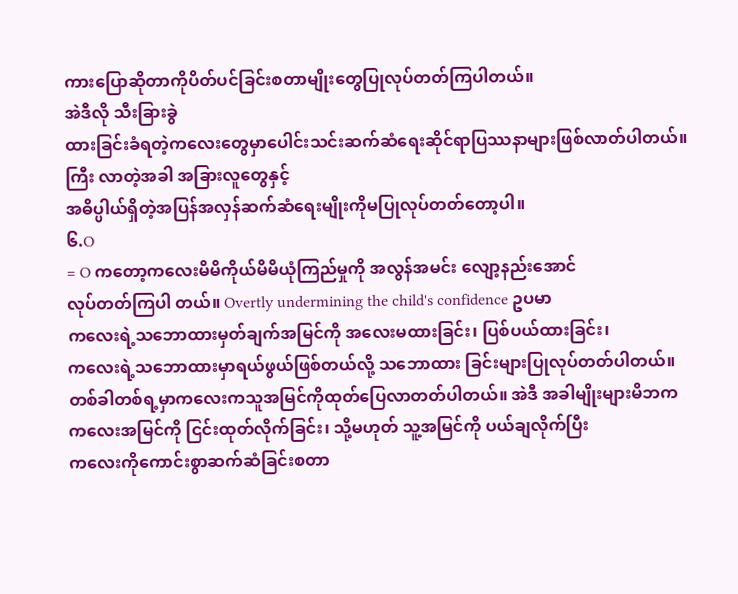ကားပြောဆိုတာကိုပိတ်ပင်ခြင်းစတာမျိုးတွေပြုလုပ်တတ်ကြပါတယ်။
အဲဒီလို သီးခြားခွဲ
ထားခြင်းခံရတဲ့ကလေးတွေမှာပေါင်းသင်းဆက်ဆံရေးဆိုင်ရာပြဿနာများဖြစ်လာတ်ပါတယ်။
ကြီး လာတဲ့အခါ အခြားလူတွေနှင့်
အဓိပ္ပါယ်ရှိတဲ့အပြန်အလှန်ဆက်ဆံရေးမျိုးကိုမပြုလုပ်တတ်တော့ပါ။
၆.O
= O ကတော့ကလေးမိမိကိုယ်မိမိယုံကြည်မှုကို အလွန်အမင်း လျော့နည်းအောင်
လုပ်တတ်ကြပါ တယ်။ Overtly undermining the child's confidence ဥပမာ
ကလေးရဲ့သဘောထားမှတ်ချက်အမြင်ကို အလေးမထားခြင်း၊ ပြစ်ပယ်ထားခြင်း၊
ကလေးရဲ့သဘောထားမှာရယ်ဖွယ်ဖြစ်တယ်လို့ သဘောထား ခြင်းများပြုလုပ်တတ်ပါတယ်။
တစ်ခါတစ်ရ့မှာကလေးကသူအမြင်ကိုထုတ်ပြေလာတတ်ပါတယ်။ အဲဒီ အခါမျိုးများမိဘက
ကလေးအမြင်ကို ငြင်းထုတ်လိုက်ခြင်း၊ သို့မဟုတ် သူ့အမြင်ကို ပယ်ချလိုက်ပြီး
ကလေးကိုကောင်းစွာဆက်ဆံခြင်းစတာ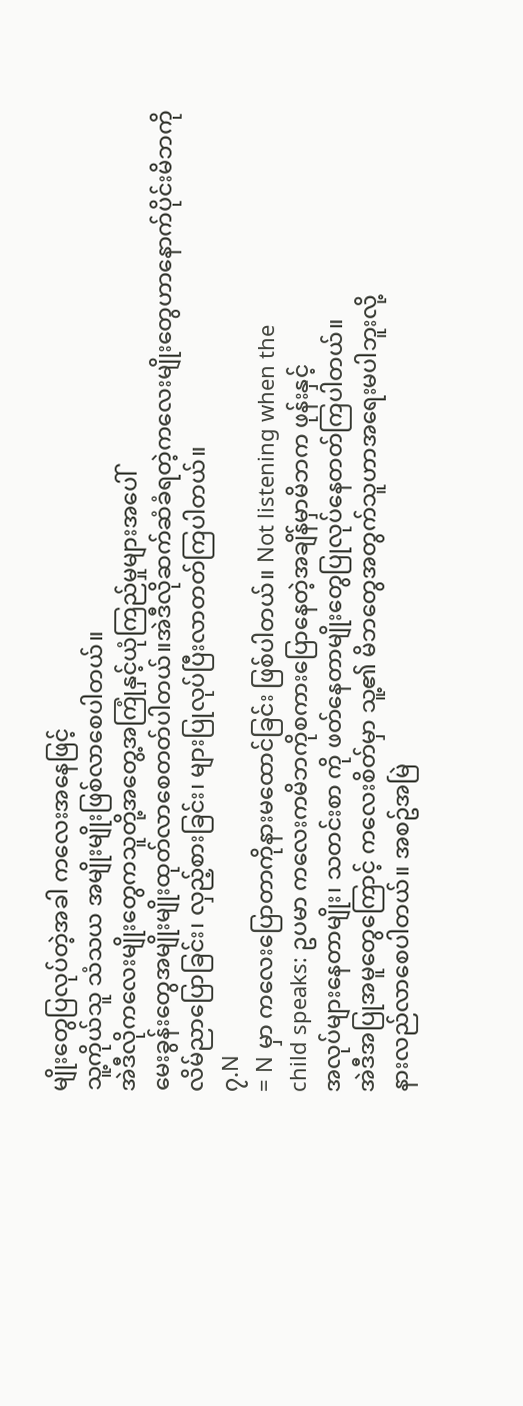မျိုးတွေပြလုပ်တဲ့အခါ ကလေးအနေဖြင့်
သူ့ကိုယ်သူ သံသယ အမျိုးမျိုးဖြစ်လာစေပါတယ်။
အဲဒီလိုကလေးမျိုးတွေကသူတို့အတွေ့အကြုံနှင့်ယုံကြည်မှုများအပေါ်
မေးခွန်းတွေအမျိုးမျိုးထုတ်လာစေတတ်ပါတယ်။အဲဒီလိုဆက်ဆံခံရတဲ့ကလေးမျိုးတွေဟာနောက်ပိုင်းမိဘကို
လိမ်ညာပြောခြင်း၊ လှည့်စားခြင်း၊ များပြုလုပ်ပြီးလာတတ်ကြပါတယ်။
၇.N
= N မှာ ကလေးပြောတာကိုနားမထောင်ခြင်း ဖြစ်ပါတယ်။ Not listening when the
child speaks: ဥပမာ ကလေးကမိဘကိုစကားပြောနေတဲ့အချိန်မှာမိဘက ဖုန်းနှင့်
အလုပ်များနေတာမျိုး၊ သတင်းစာ ကို ဖတ်နေတာမျိုးတွေပြုလုပ်နေတတ်ကြပါတယ်။
အဲဒီအပြုအမူတွေကြောင့် ကလေးစိတ်မှာ သူ့၏ မိဘတွေအတွက်သူဟာအရေးမပါဘူးလို့
နားလည်လာစေပါတယ်။ အစဥ်အမြဲ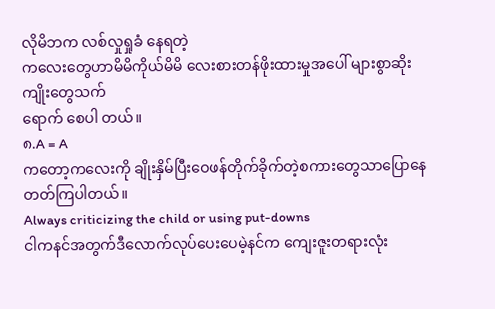လိုမိဘက လစ်လှုရှုခံ နေရတဲ့
ကလေးတွေဟာမိမိကိုယ်မိမိ လေးစားတန်ဖိုးထားမှုအပေါ် များစွာဆိုးကျိုးတွေသက်
ရောက် စေပါ တယ်။
၈.A = A
ကတော့ကလေးကို ချိုးနှိမ်ပြီးဝေဖန်တိုက်ခိုက်တဲ့စကားတွေသာပြောနေတတ်ကြပါတယ်။
Always criticizing the child or using put-downs
ငါကနင်အတွက်ဒီလောက်လုပ်ပေးပေမဲ့နင်က ကျေးဇူးတရားလုံး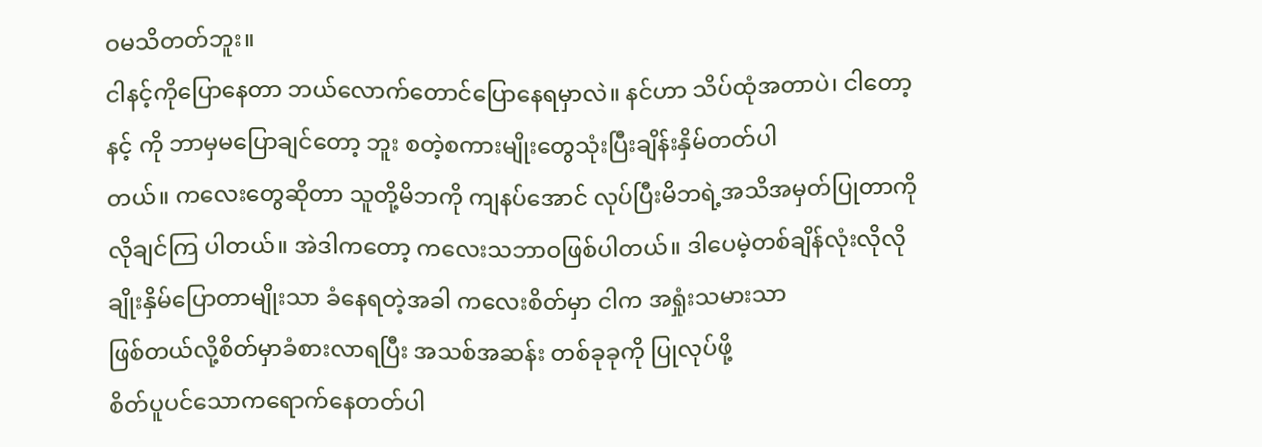ဝမသိတတ်ဘူး။
ငါနင့်ကိုပြောနေတာ ဘယ်လောက်တောင်ပြောနေရမှာလဲ။ နင်ဟာ သိပ်ထုံအတာပဲ၊ ငါတော့
နင့် ကို ဘာမှမပြောချင်တော့ ဘူး စတဲ့စကားမျိုးတွေသုံးပြီးချိန်းနှိမ်တတ်ပါ
တယ်။ ကလေးတွေဆိုတာ သူတို့မိဘကို ကျနပ်အောင် လုပ်ပြီးမိဘရဲ့အသိအမှတ်ပြုတာကို
လိုချင်ကြ ပါတယ်။ အဲဒါကတော့ ကလေးသဘာဝဖြစ်ပါတယ်။ ဒါပေမဲ့တစ်ချိန်လုံးလိုလို
ချိုးနှိမ်ပြောတာမျိုးသာ ခံနေရတဲ့အခါ ကလေးစိတ်မှာ ငါက အရှုံးသမားသာ
ဖြစ်တယ်လို့စိတ်မှာခံစားလာရပြီး အသစ်အဆန်း တစ်ခုခုကို ပြုလုပ်ဖို့
စိတ်ပူပင်သောကရောက်နေတတ်ပါ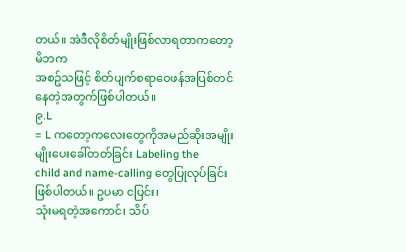တယ်။ အဲဒီလိုစိတ်မျိုးဖြစ်လာရတာကတော့ မိဘက
အစဥ်သဖြင့် စိတ်ပျက်စရာဝေဖန်အပြစ်တင်နေတဲ့အတွက်ဖြစ်ပါတယ်။
၉.L
= L ကတော့ကလေးတွေကိုအမည်ဆိုးအမျိုးမျိုးပေးခေါ်တတ်ခြင်း Labeling the
child and name-calling တွေပြုလုပ်ခြင်းဖြစ်ပါတယ်။ ဥပမာ ငပြင်း၊
သုံးမရတဲ့အကောင်၊ သိပ်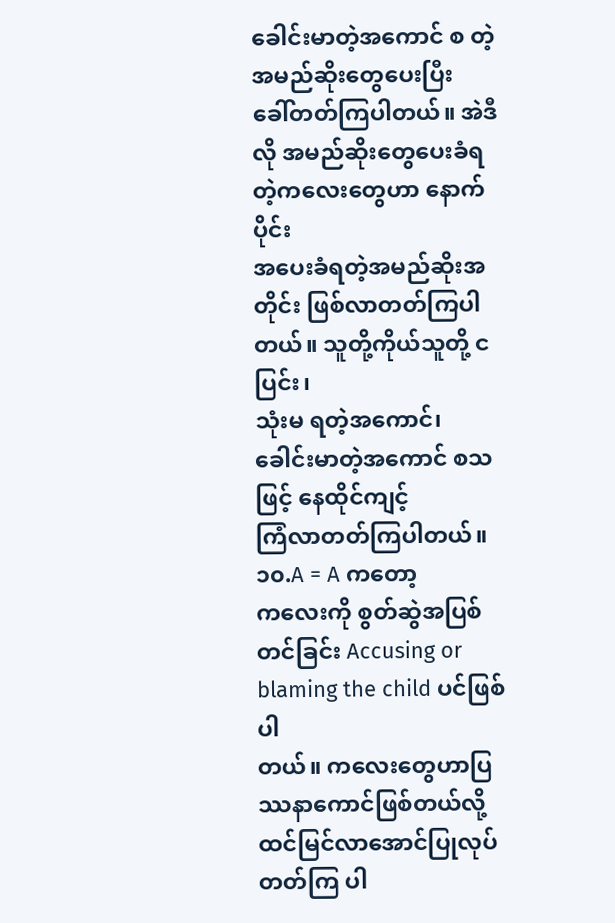ခေါင်းမာတဲ့အကောင် စ တဲ့အမည်ဆိုးတွေပေးပြီး
ခေါ်တတ်ကြပါတယ်။ အဲဒီလို အမည်ဆိုးတွေပေးခံရတဲ့ကလေးတွေဟာ နောက်ပိုင်း
အပေးခံရတဲ့အမည်ဆိုးအတိုင်း ဖြစ်လာတတ်ကြပါတယ်။ သူတို့ကိုယ်သူတို့ ငပြင်း၊
သုံးမ ရတဲ့အကောင်၊ ခေါင်းမာတဲ့အကောင် စသဖြင့် နေထိုင်ကျင့်
ကြံလာတတ်ကြပါတယ်။
၁၀.A = A ကတော့
ကလေးကို စွတ်ဆွဲအပြစ်တင်ခြင်း Accusing or blaming the child ပင်ဖြစ်ပါ
တယ်။ ကလေးတွေဟာပြဿနာကောင်ဖြစ်တယ်လို့ ထင်မြင်လာအောင်ပြုလုပ် တတ်ကြ ပါ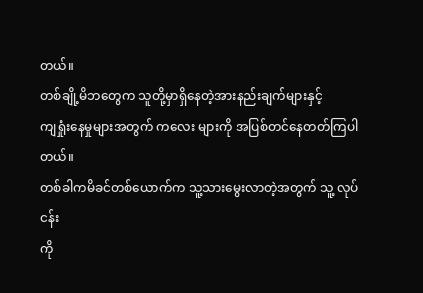တယ်။
တစ်ချို့မိဘတွေက သူတို့မှာရှိနေတဲ့အားနည်းချက်များနှင့်
ကျရှုံးနေမှုများအတွက် ကလေး များကို အပြစ်တင်နေတတ်ကြပါတယ်။
တစ်ခါကမိခင်တစ်ယောက်က သူ့သားမွေးလာတဲ့အတွက် သူ့ လုပ်ငန်း
ကို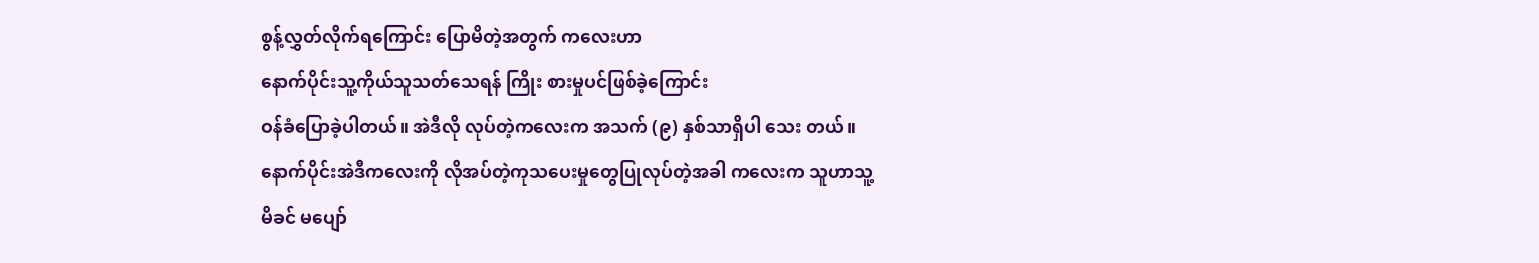စွန့်လွှတ်လိုက်ရကြောင်း ပြောမိတဲ့အတွက် ကလေးဟာ
နောက်ပိုင်းသူ့ကိုယ်သူသတ်သေရန် ကြိုး စားမှုပင်ဖြစ်ခဲ့ကြောင်း
ဝန်ခံပြောခဲ့ပါတယ်။ အဲဒီလို လုပ်တဲ့ကလေးက အသက် (၉) နှစ်သာရှိပါ သေး တယ်။
နောက်ပိုင်းအဲဒီကလေးကို လိုအပ်တဲ့ကုသပေးမှုတွေပြုလုပ်တဲ့အခါ ကလေးက သူဟာသူ့
မိခင် မပျော်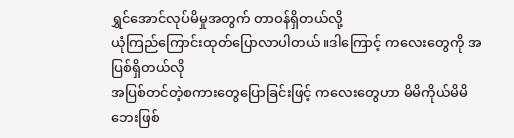ရွှင်အောင်လုပ်မိမှုအတွက် တာဝန်ရှိတယ်လို့
ယုံကြည်ကြောင်းထုတ်ပြောလာပါတယ်။ဒါကြောင့် ကလေးတွေကို အပြစ်ရှိတယ်လို
အပြစ်တင်တဲ့စကားတွေပြောခြင်းဖြင့် ကလေးတွေဟာ မိမိကိုယ်မိမိ
ဘေးဖြစ်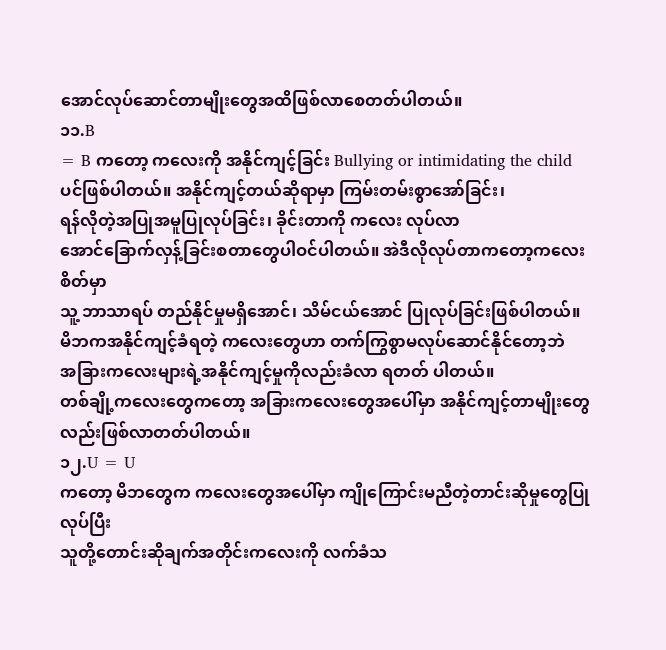အောင်လုပ်ဆောင်တာမျိုးတွေအထိဖြစ်လာစေတတ်ပါတယ်။
၁၁.B
= B ကတော့ ကလေးကို အနိုင်ကျင့်ခြင်း Bullying or intimidating the child
ပင်ဖြစ်ပါတယ်။ အနိုင်ကျင့်တယ်ဆိုရာမှာ ကြမ်းတမ်းစွာအော်ခြင်း၊
ရန်လိုတဲ့အပြုအမူပြုလုပ်ခြင်း၊ ခိုင်းတာကို ကလေး လုပ်လာ
အောင်ခြောက်လှန့်ခြင်းစတာတွေပါဝင်ပါတယ်။ အဲဒီလိုလုပ်တာကတော့ကလေးစိတ်မှာ
သူ့ ဘာသာရပ် တည်နိုင်မှုမရှိအောင်၊ သိမ်ငယ်အောင် ပြုလုပ်ခြင်းဖြစ်ပါတယ်။
မိဘကအနိုင်ကျင့်ခံရတဲ့ ကလေးတွေဟာ တက်ကြွစွာမလုပ်ဆောင်နိုင်တော့ဘဲ
အခြားကလေးများရဲ့အနိုင်ကျင့်မှုကိုလည်းခံလာ ရတတ် ပါတယ်။
တစ်ချို့ကလေးတွေကတော့ အခြားကလေးတွေအပေါ်မှာ အနိုင်ကျင့်တာမျိုးတွေ
လည်းဖြစ်လာတတ်ပါတယ်။
၁၂.U = U
ကတော့ မိဘတွေက ကလေးတွေအပေါ်မှာ ကျိုကြောင်းမညီတဲ့တာင်းဆိုမှုတွေပြုလုပ်ပြီး
သူတို့တောင်းဆိုချက်အတိုင်းကလေးကို လက်ခံသ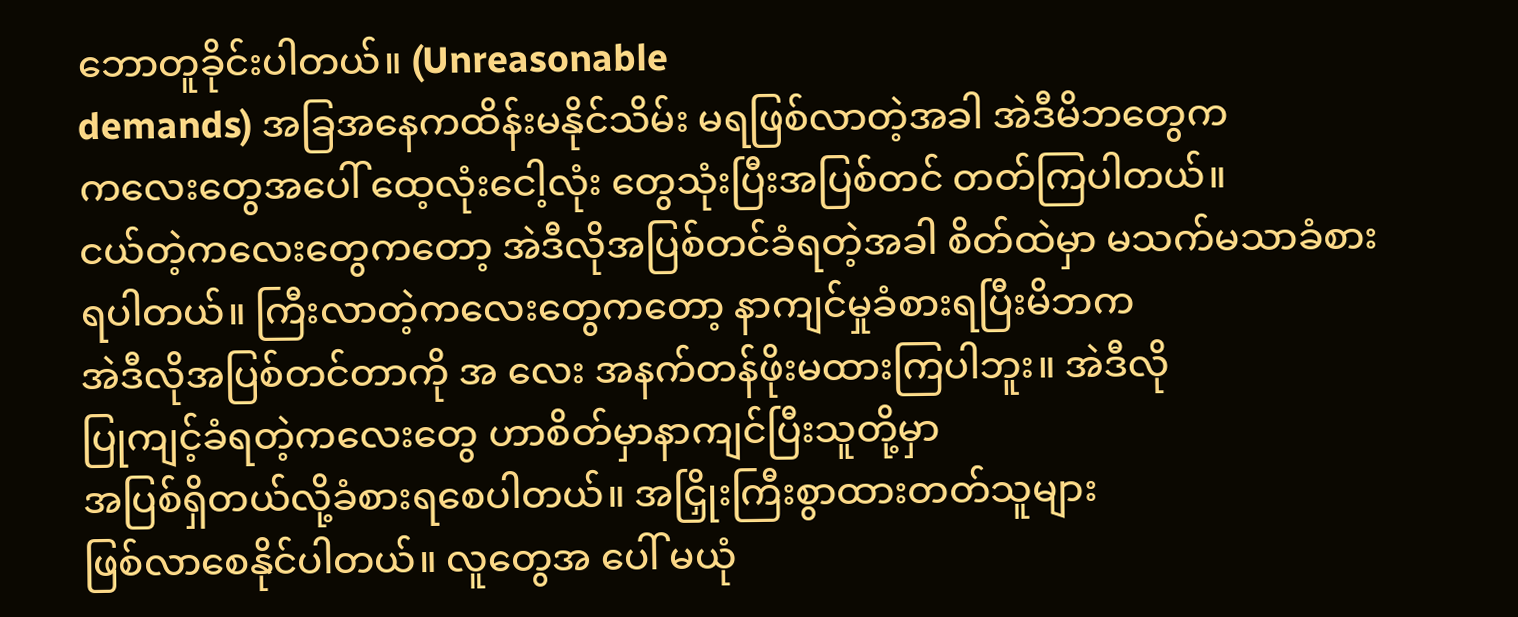ဘောတူခိုင်းပါတယ်။ (Unreasonable
demands) အခြအနေကထိန်းမနိုင်သိမ်း မရဖြစ်လာတဲ့အခါ အဲဒီမိဘတွေက
ကလေးတွေအပေါ် ထေ့လုံးငေါ့လုံး တွေသုံးပြီးအပြစ်တင် တတ်ကြပါတယ်။
ငယ်တဲ့ကလေးတွေကတော့ အဲဒီလိုအပြစ်တင်ခံရတဲ့အခါ စိတ်ထဲမှာ မသက်မသာခံစား
ရပါတယ်။ ကြီးလာတဲ့ကလေးတွေကတော့ နာကျင်မှုခံစားရပြီးမိဘက
အဲဒီလိုအပြစ်တင်တာကို အ လေး အနက်တန်ဖိုးမထားကြပါဘူး။ အဲဒီလို
ပြုကျင့်ခံရတဲ့ကလေးတွေ ဟာစိတ်မှာနာကျင်ပြီးသူတို့မှာ
အပြစ်ရှိတယ်လို့ခံစားရစေပါတယ်။ အငြှိုးကြီးစွာထားတတ်သူများ
ဖြစ်လာစေနိုင်ပါတယ်။ လူတွေအ ပေါ် မယုံ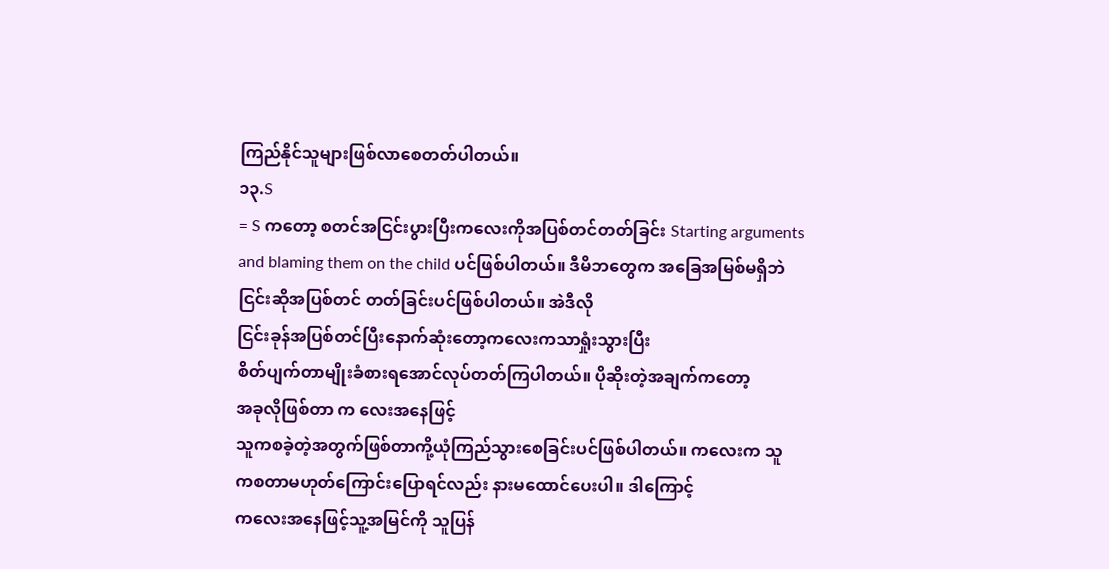ကြည်နိုင်သူများဖြစ်လာစေတတ်ပါတယ်။
၁၃.S
= S ကတော့ စတင်အငြင်းပွားပြီးကလေးကိုအပြစ်တင်တတ်ခြင်း Starting arguments
and blaming them on the child ပင်ဖြစ်ပါတယ်။ ဒီမိဘတွေက အခြေအမြစ်မရှိဘဲ
ငြင်းဆိုအပြစ်တင် တတ်ခြင်းပင်ဖြစ်ပါတယ်။ အဲဒီလို
ငြင်းခုန်အပြစ်တင်ပြီးနောက်ဆုံးတော့ကလေးကသာရှုံးသွားပြီး
စိတ်ပျက်တာမျိုးခံစားရအောင်လုပ်တတ်ကြပါတယ်။ ပိုဆိုးတဲ့အချက်ကတော့
အခုလိုဖြစ်တာ က လေးအနေဖြင့်
သူကစခဲ့တဲ့အတွက်ဖြစ်တာကို့ယုံကြည်သွားစေခြင်းပင်ဖြစ်ပါတယ်။ ကလေးက သူ
ကစတာမဟုတ်ကြောင်းပြောရင်လည်း နားမထောင်ပေးပါ။ ဒါကြောင့်
ကလေးအနေဖြင့်သူ့အမြင်ကို သူပြန်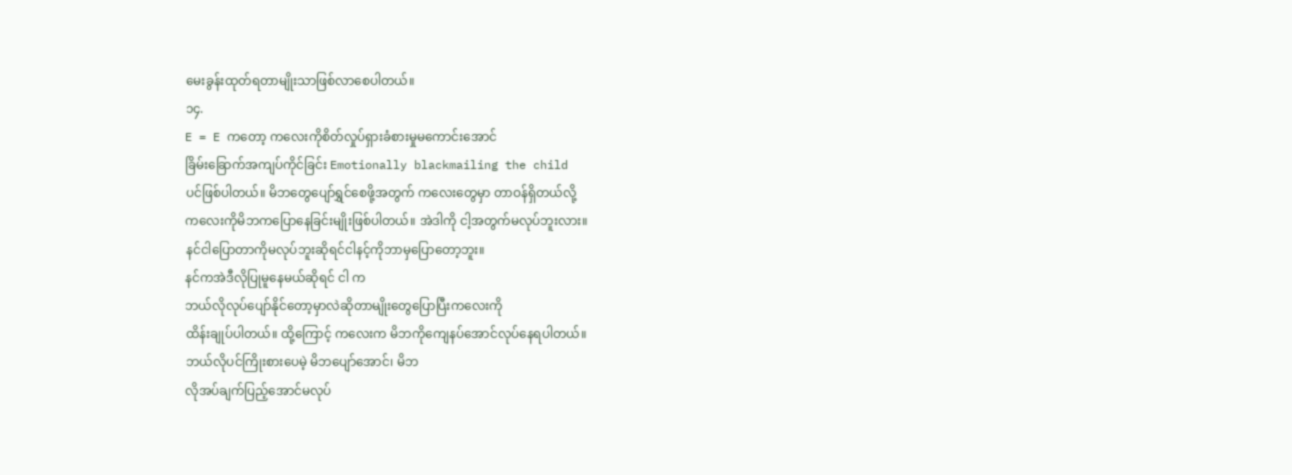မေးခွန်းထုတ်ရတာမျိုးသာဖြစ်လာစေပါတယ်။
၁၄.
E = E ကတော့ ကလေးကိုစိတ်လှုပ်ရှားခံစားမှုမကောင်းအောင်
ခြိမ်းခြောက်အကျပ်ကိုင်ခြင်း Emotionally blackmailing the child
ပင်ဖြစ်ပါတယ်။ မိဘတွေပျော်ရွှင်စေဖို့အတွက် ကလေးတွေမှာ တာဝန်ရှိတယ်လို့
ကလေးကိုမိဘကပြောနေခြင်းမျိုးဖြစ်ပါတယ်။ အဲဒါကို ငါ့အတွက်မလုပ်ဘူးလား။
နင်ငါပြောတာကိုမလုပ်ဘူးဆိုရင်ငါနင့်ကိုဘာမှပြောတော့ဘူး။
နင်ကအဲဒီလိုပြုမူနေမယ်ဆိုရင် ငါ က
ဘယ်လိုလုပ်ပျော်နိုင်တော့မှာလဲဆိုတာမျိုးတွေပြောပြီးကလေးကို
ထိန်းချုပ်ပါတယ်။ ထို့ကြောင့် ကလေးက မိဘကိုကျေနပ်အောင်လုပ်နေရပါတယ်။
ဘယ်လိုပင်ကြိုးစားပေမဲ့ မိဘပျော်အောင်၊ မိဘ
လိုအပ်ချက်ပြည့်အောင်မလုပ်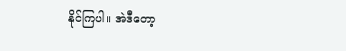နိုင်ကြပါ။ အဲဒီတော့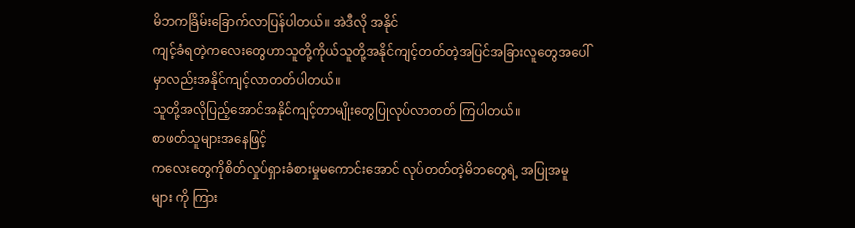မိဘကခြိမ်းခြောက်လာပြန်ပါတယ်။ အဲဒီလို အနိုင်
ကျင့်ခံရတဲ့ကလေးတွေဟာသူတို့ကိုယ်သူတို့အနိုင်ကျင့်တတ်တဲ့အပြင်အခြားလူတွေအပေါ်မှာလည်းအနိုင်ကျင့်လာတတ်ပါတယ်။
သူတို့အလိုပြည့်အောင်အနိုင်ကျင့်တာမျိုးတွေပြုလုပ်လာတတ် ကြပါတယ်။
စာဖတ်သူများအနေဖြင့်
ကလေးတွေကိုစိတ်လှုပ်ရှားခံစားမှုမကောင်းအောင် လုပ်တတ်တဲ့မိဘတွေရဲ့ အပြုအမူ
များ ကို ကြား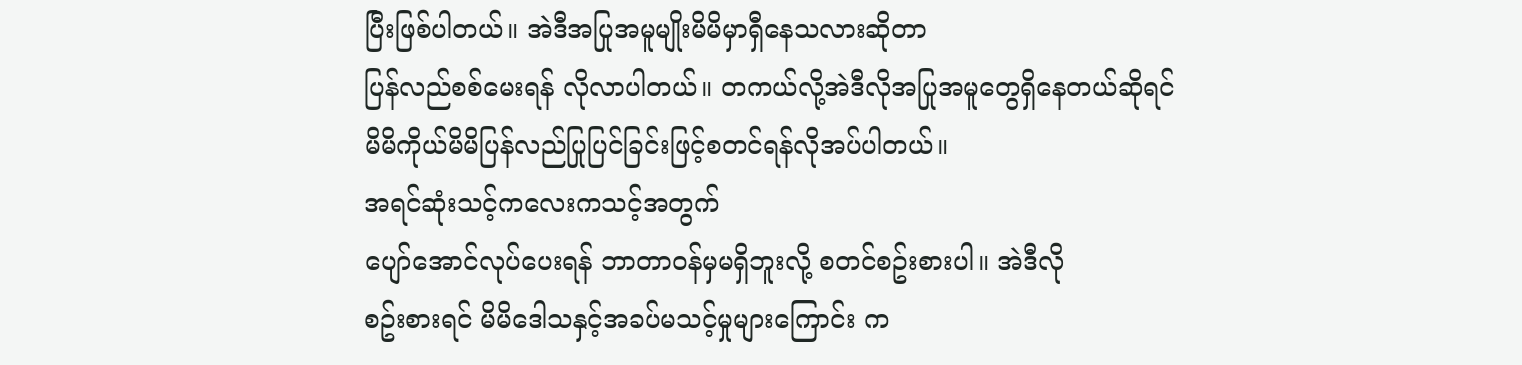ပြီးဖြစ်ပါတယ်။ အဲဒီအပြုအမူမျိုးမိမိမှာရှီနေသလားဆိုတာ
ပြန်လည်စစ်မေးရန် လိုလာပါတယ်။ တကယ်လို့အဲဒီလိုအပြုအမူတွေရှိနေတယ်ဆိုရင်
မိမိကိုယ်မိမိပြန်လည်ပြုပြင်ခြင်းဖြင့်စတင်ရန်လိုအပ်ပါတယ်။
အရင်ဆုံးသင့်ကလေးကသင့်အတွက်
ပျော်အောင်လုပ်ပေးရန် ဘာတာဝန်မှမရှိဘူးလို့ စတင်စဥ်းစားပါ။ အဲဒီလို
စဥ်းစားရင် မိမိဒေါသနှင့်အခပ်မသင့်မှုများကြောင်း က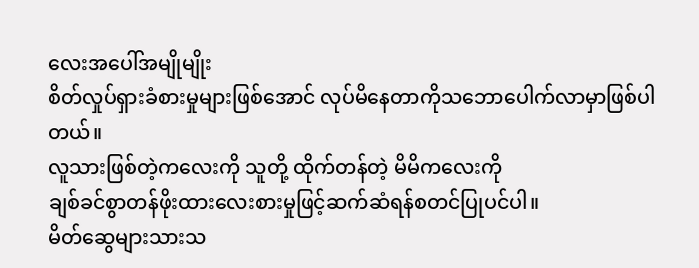လေးအပေါ်အမျိုမျိုး
စိတ်လှုပ်ရှားခံစားမှုများဖြစ်အောင် လုပ်မိနေတာကိုသဘောပေါက်လာမှာဖြစ်ပါတယ်။
လူသားဖြစ်တဲ့ကလေးကို သူတို့ ထိုက်တန်တဲ့ မိမိကလေးကို
ချစ်ခင်စွာတန်ဖိုးထားလေးစားမှုဖြင့်ဆက်ဆံရန်စတင်ပြုပင်ပါ။
မိတ်ဆွေများသားသ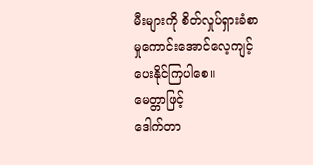မီးများကို စိတ်လှုပ်ရှားခံစာမှုကောင်းအောင်လေ့ကျင့်ပေးနိုင်ကြပါစေ။
မေတ္တာဖြင့်
ဒေါက်တာ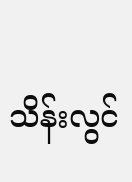သိန်းလွင်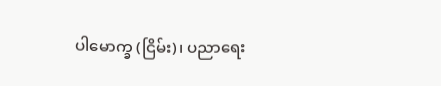ပါမောက္ခ (ငြိမ်း)၊ ပညာရေး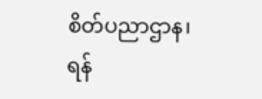စိတ်ပညာဌာန၊ ရန်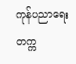ကုန်ပညာရေးတက္က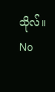သိုလ်။
No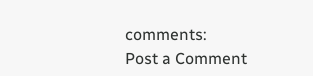comments:
Post a Comment